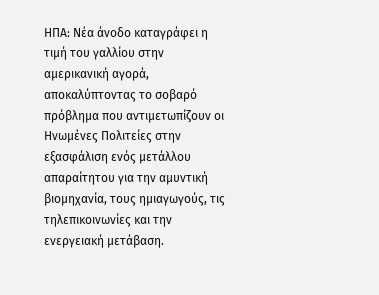ΗΠΑ: Νέα άνοδο καταγράφει η τιμή του γαλλίου στην αμερικανική αγορά, αποκαλύπτοντας το σοβαρό πρόβλημα που αντιμετωπίζουν οι Ηνωμένες Πολιτείες στην εξασφάλιση ενός μετάλλου απαραίτητου για την αμυντική βιομηχανία, τους ημιαγωγούς, τις τηλεπικοινωνίες και την ενεργειακή μετάβαση.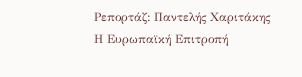Ρεπορτάζ: Παντελής Χαριτάκης
Η Ευρωπαϊκή Επιτροπή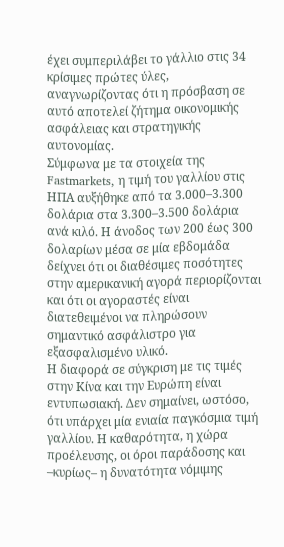έχει συμπεριλάβει το γάλλιο στις 34 κρίσιμες πρώτες ύλες, αναγνωρίζοντας ότι η πρόσβαση σε αυτό αποτελεί ζήτημα οικονομικής ασφάλειας και στρατηγικής αυτονομίας.
Σύμφωνα με τα στοιχεία της Fastmarkets, η τιμή του γαλλίου στις ΗΠΑ αυξήθηκε από τα 3.000–3.300 δολάρια στα 3.300–3.500 δολάρια ανά κιλό. Η άνοδος των 200 έως 300 δολαρίων μέσα σε μία εβδομάδα δείχνει ότι οι διαθέσιμες ποσότητες στην αμερικανική αγορά περιορίζονται και ότι οι αγοραστές είναι διατεθειμένοι να πληρώσουν σημαντικό ασφάλιστρο για εξασφαλισμένο υλικό.
Η διαφορά σε σύγκριση με τις τιμές στην Κίνα και την Ευρώπη είναι εντυπωσιακή. Δεν σημαίνει, ωστόσο, ότι υπάρχει μία ενιαία παγκόσμια τιμή γαλλίου. Η καθαρότητα, η χώρα προέλευσης, οι όροι παράδοσης και –κυρίως– η δυνατότητα νόμιμης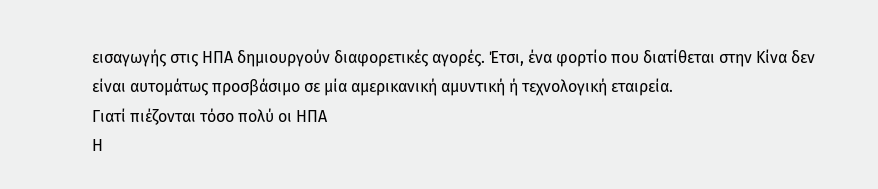εισαγωγής στις ΗΠΑ δημιουργούν διαφορετικές αγορές. Έτσι, ένα φορτίο που διατίθεται στην Κίνα δεν είναι αυτομάτως προσβάσιμο σε μία αμερικανική αμυντική ή τεχνολογική εταιρεία.
Γιατί πιέζονται τόσο πολύ οι ΗΠΑ
Η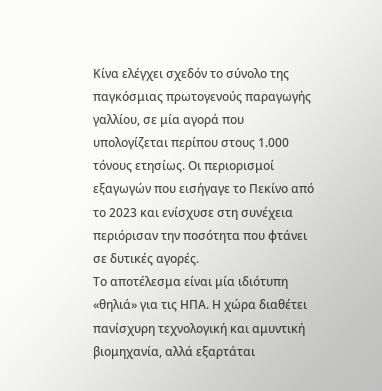Κίνα ελέγχει σχεδόν το σύνολο της παγκόσμιας πρωτογενούς παραγωγής γαλλίου, σε μία αγορά που υπολογίζεται περίπου στους 1.000 τόνους ετησίως. Οι περιορισμοί εξαγωγών που εισήγαγε το Πεκίνο από το 2023 και ενίσχυσε στη συνέχεια περιόρισαν την ποσότητα που φτάνει σε δυτικές αγορές.
Το αποτέλεσμα είναι μία ιδιότυπη «θηλιά» για τις ΗΠΑ. Η χώρα διαθέτει πανίσχυρη τεχνολογική και αμυντική βιομηχανία, αλλά εξαρτάται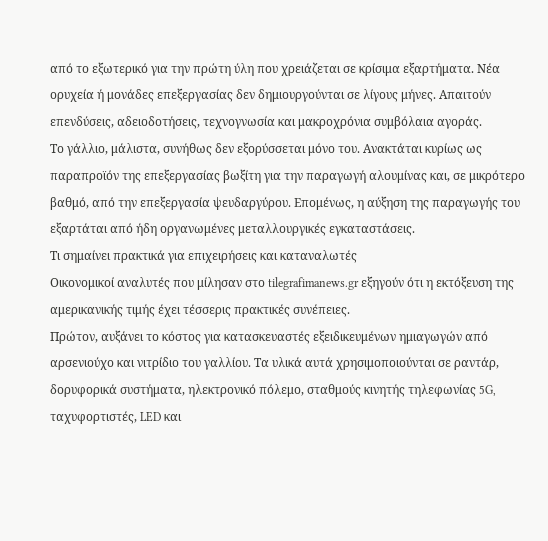από το εξωτερικό για την πρώτη ύλη που χρειάζεται σε κρίσιμα εξαρτήματα. Νέα ορυχεία ή μονάδες επεξεργασίας δεν δημιουργούνται σε λίγους μήνες. Απαιτούν επενδύσεις, αδειοδοτήσεις, τεχνογνωσία και μακροχρόνια συμβόλαια αγοράς.
Το γάλλιο, μάλιστα, συνήθως δεν εξορύσσεται μόνο του. Ανακτάται κυρίως ως παραπροϊόν της επεξεργασίας βωξίτη για την παραγωγή αλουμίνας και, σε μικρότερο βαθμό, από την επεξεργασία ψευδαργύρου. Επομένως, η αύξηση της παραγωγής του εξαρτάται από ήδη οργανωμένες μεταλλουργικές εγκαταστάσεις.
Τι σημαίνει πρακτικά για επιχειρήσεις και καταναλωτές
Οικονομικοί αναλυτές που μίλησαν στο tilegrafimanews.gr εξηγούν ότι η εκτόξευση της αμερικανικής τιμής έχει τέσσερις πρακτικές συνέπειες.
Πρώτον, αυξάνει το κόστος για κατασκευαστές εξειδικευμένων ημιαγωγών από αρσενιούχο και νιτρίδιο του γαλλίου. Τα υλικά αυτά χρησιμοποιούνται σε ραντάρ, δορυφορικά συστήματα, ηλεκτρονικό πόλεμο, σταθμούς κινητής τηλεφωνίας 5G, ταχυφορτιστές, LED και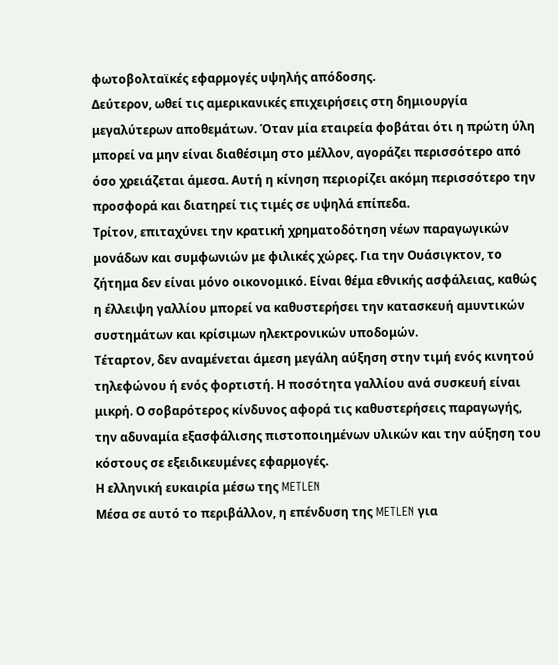φωτοβολταϊκές εφαρμογές υψηλής απόδοσης.
Δεύτερον, ωθεί τις αμερικανικές επιχειρήσεις στη δημιουργία μεγαλύτερων αποθεμάτων. Όταν μία εταιρεία φοβάται ότι η πρώτη ύλη μπορεί να μην είναι διαθέσιμη στο μέλλον, αγοράζει περισσότερο από όσο χρειάζεται άμεσα. Αυτή η κίνηση περιορίζει ακόμη περισσότερο την προσφορά και διατηρεί τις τιμές σε υψηλά επίπεδα.
Τρίτον, επιταχύνει την κρατική χρηματοδότηση νέων παραγωγικών μονάδων και συμφωνιών με φιλικές χώρες. Για την Ουάσιγκτον, το ζήτημα δεν είναι μόνο οικονομικό. Είναι θέμα εθνικής ασφάλειας, καθώς η έλλειψη γαλλίου μπορεί να καθυστερήσει την κατασκευή αμυντικών συστημάτων και κρίσιμων ηλεκτρονικών υποδομών.
Τέταρτον, δεν αναμένεται άμεση μεγάλη αύξηση στην τιμή ενός κινητού τηλεφώνου ή ενός φορτιστή. Η ποσότητα γαλλίου ανά συσκευή είναι μικρή. Ο σοβαρότερος κίνδυνος αφορά τις καθυστερήσεις παραγωγής, την αδυναμία εξασφάλισης πιστοποιημένων υλικών και την αύξηση του κόστους σε εξειδικευμένες εφαρμογές.
Η ελληνική ευκαιρία μέσω της METLEN
Μέσα σε αυτό το περιβάλλον, η επένδυση της METLEN για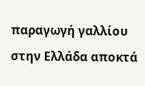παραγωγή γαλλίου στην Ελλάδα αποκτά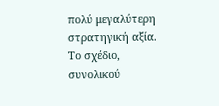πολύ μεγαλύτερη στρατηγική αξία. Το σχέδιο, συνολικού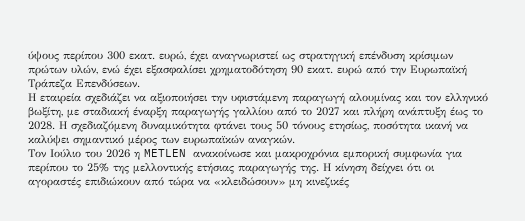ύψους περίπου 300 εκατ. ευρώ, έχει αναγνωριστεί ως στρατηγική επένδυση κρίσιμων πρώτων υλών, ενώ έχει εξασφαλίσει χρηματοδότηση 90 εκατ. ευρώ από την Ευρωπαϊκή Τράπεζα Επενδύσεων.
Η εταιρεία σχεδιάζει να αξιοποιήσει την υφιστάμενη παραγωγή αλουμίνας και τον ελληνικό βωξίτη, με σταδιακή έναρξη παραγωγής γαλλίου από το 2027 και πλήρη ανάπτυξη έως το 2028. Η σχεδιαζόμενη δυναμικότητα φτάνει τους 50 τόνους ετησίως, ποσότητα ικανή να καλύψει σημαντικό μέρος των ευρωπαϊκών αναγκών.
Τον Ιούλιο του 2026 η METLEN ανακοίνωσε και μακροχρόνια εμπορική συμφωνία για περίπου το 25% της μελλοντικής ετήσιας παραγωγής της. Η κίνηση δείχνει ότι οι αγοραστές επιδιώκουν από τώρα να «κλειδώσουν» μη κινεζικές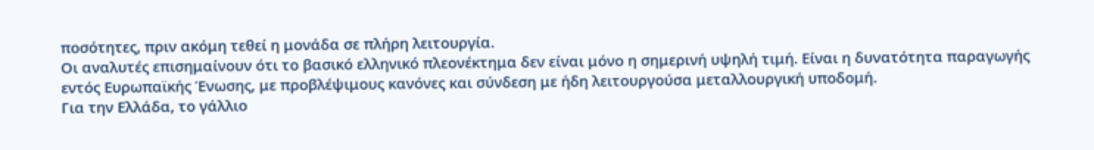ποσότητες, πριν ακόμη τεθεί η μονάδα σε πλήρη λειτουργία.
Οι αναλυτές επισημαίνουν ότι το βασικό ελληνικό πλεονέκτημα δεν είναι μόνο η σημερινή υψηλή τιμή. Είναι η δυνατότητα παραγωγής εντός Ευρωπαϊκής Ένωσης, με προβλέψιμους κανόνες και σύνδεση με ήδη λειτουργούσα μεταλλουργική υποδομή.
Για την Ελλάδα, το γάλλιο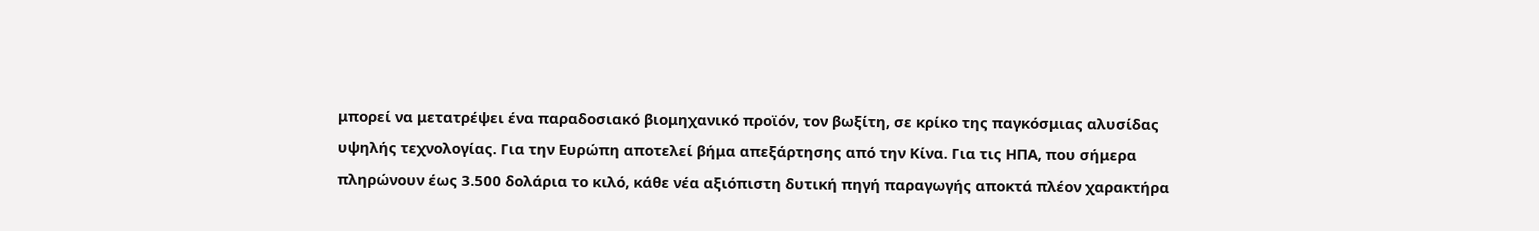μπορεί να μετατρέψει ένα παραδοσιακό βιομηχανικό προϊόν, τον βωξίτη, σε κρίκο της παγκόσμιας αλυσίδας υψηλής τεχνολογίας. Για την Ευρώπη αποτελεί βήμα απεξάρτησης από την Κίνα. Για τις ΗΠΑ, που σήμερα πληρώνουν έως 3.500 δολάρια το κιλό, κάθε νέα αξιόπιστη δυτική πηγή παραγωγής αποκτά πλέον χαρακτήρα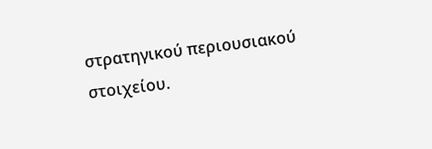στρατηγικού περιουσιακού στοιχείου.